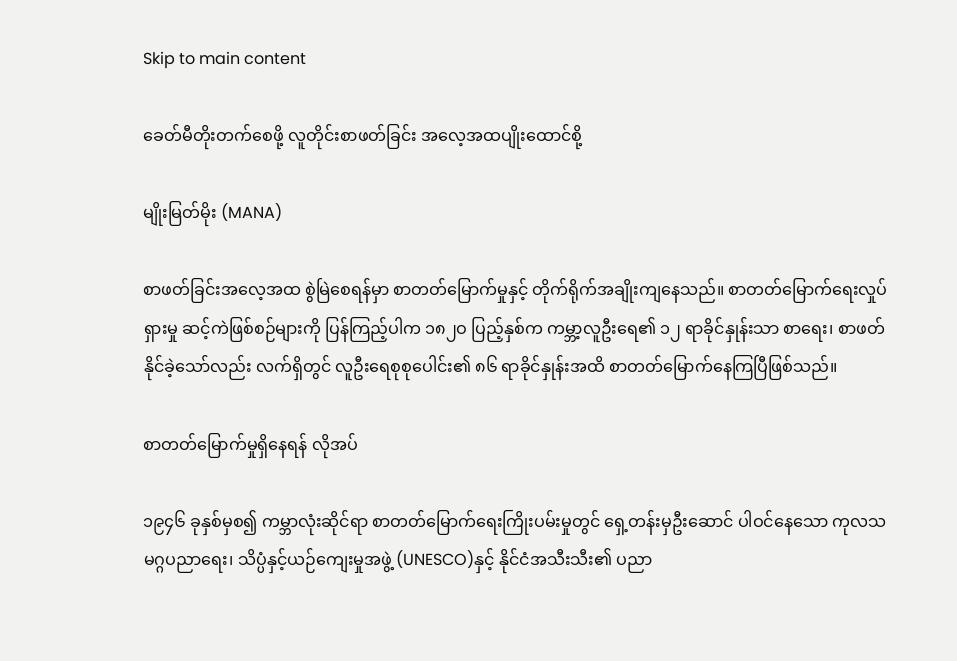Skip to main content

ခေတ်မီတိုးတက်စေဖို့ လူတိုင်းစာဖတ်ခြင်း အလေ့အထပျိုးထောင်စို့

မျိုးမြတ်မိုး (MANA)

စာဖတ်ခြင်းအလေ့အထ စွဲမြဲစေရန်မှာ စာတတ်မြောက်မှုနှင့် တိုက်ရိုက်အချိုးကျနေသည်။ စာတတ်မြောက်ရေးလှုပ်ရှားမှု ဆင့်ကဲဖြစ်စဉ်များကို ပြန်ကြည့်ပါက ၁၈၂ဝ ပြည့်နှစ်က ကမ္ဘာ့လူဦးရေ၏ ၁၂ ရာခိုင်နှုန်းသာ စာရေး၊ စာဖတ်နိုင်ခဲ့သော်လည်း လက်ရှိတွင် လူဦးရေစုစုပေါင်း၏ ၈၆ ရာခိုင်နှုန်းအထိ စာတတ်မြောက်နေကြပြီဖြစ်သည်။

စာတတ်မြောက်မှုရှိနေရန် လိုအပ်

၁၉၄၆ ခုနှစ်မှစ၍ ကမ္ဘာလုံးဆိုင်ရာ စာတတ်မြောက်ရေးကြိုးပမ်းမှုတွင် ရှေ့တန်းမှဦးဆောင် ပါဝင်နေသော ကုလသမဂ္ဂပညာရေး၊ သိပ္ပံနှင့်ယဉ်ကျေးမှုအဖွဲ့ (UNESCO)နှင့် နိုင်ငံအသီးသီး၏ ပညာ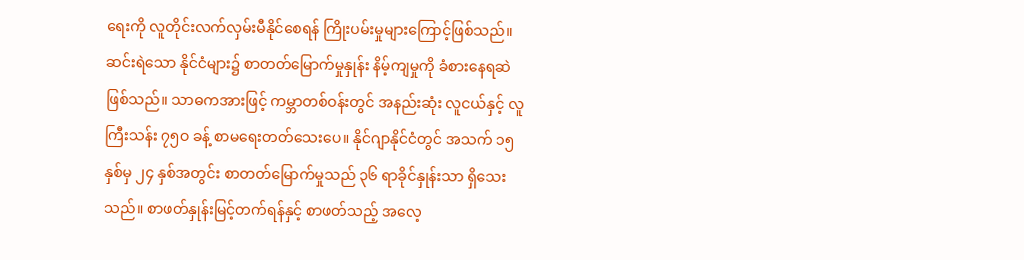ရေးကို လူတိုင်းလက်လှမ်းမီနိုင်စေရန် ကြိုးပမ်းမှုများကြောင့်ဖြစ်သည်။ ဆင်းရဲသော နိုင်ငံများ၌ စာတတ်မြောက်မှုနှုန်း နိမ့်ကျမှုကို ခံစားနေရဆဲ ဖြစ်သည်။ သာဓကအားဖြင့် ကမ္ဘာတစ်ဝန်းတွင် အနည်းဆုံး လူငယ်နှင့် လူကြီးသန်း ၇၅ဝ ခန့် စာမရေးတတ်သေးပေ။ နိုင်ဂျာနိုင်ငံတွင် အသက် ၁၅ နှစ်မှ ၂၄ နှစ်အတွင်း စာတတ်မြောက်မှုသည် ၃၆ ရာခိုင်နှုန်းသာ ရှိသေးသည်။ စာဖတ်နှုန်းမြင့်တက်ရန်နှင့် စာဖတ်သည့် အလေ့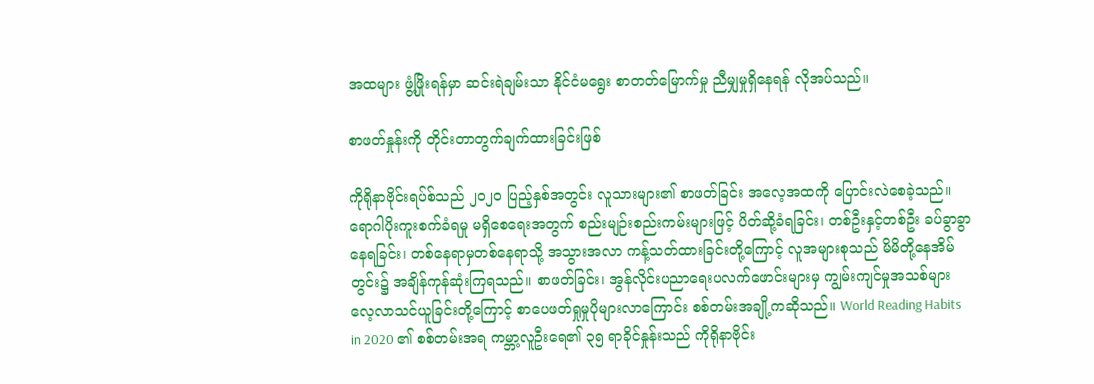အထများ ဖွံ့ဖြိုးရန်မှာ ဆင်းရဲချမ်းသာ နိုင်ငံမရွေး စာတတ်မြောက်မှု ညီမျှမှုရှိနေရန် လိုအပ်သည်။

စာဖတ်နှုန်းကို တိုင်းတာတွက်ချက်ထားခြင်းဖြစ်

ကိုရိုနာဗိုင်းရပ်စ်သည် ၂၀၂၀ ပြည့်နှစ်အတွင်း လူသားများ၏ စာဖတ်ခြင်း အလေ့အထကို ပြောင်းလဲစေခဲ့သည်။ ရောဂါပိုးကူးစက်ခံရမှု မရှိစေရေးအတွက် စည်းမျဉ်းစည်းကမ်းများဖြင့် ပိတ်ဆို့ခံရခြင်း၊ တစ်ဦးနှင့်တစ်ဦး ခပ်ခွာခွာနေရခြင်း၊ တစ်နေရာမှတစ်နေရာသို့ အသွားအလာ ကန့်သတ်ထားခြင်းတို့ကြောင့် လူအများစုသည် မိမိတို့နေအိမ်တွင်း၌ အချိန်ကုန်ဆုံးကြရသည်။ စာဖတ်ခြင်း၊ အွန်လိုင်းပညာရေးပလက်ဖောင်းများမှ ကျွမ်းကျင်မှုအသစ်များ လေ့လာသင်ယူခြင်းတို့ကြောင့် စာပေဖတ်ရှုမှုပိုများလာကြောင်း စစ်တမ်းအချို့ကဆိုသည်။ World Reading Habits in 2020 ၏ စစ်တမ်းအရ ကမ္ဘာ့လူဦးရေ၏ ၃၅ ရာခိုင်နှုန်းသည် ကိုရိုနာဗိုင်း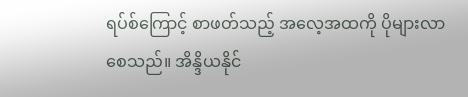ရပ်စ်ကြောင့် စာဖတ်သည့် အလေ့အထကို ပိုများလာစေသည်။ အိန္ဒိယနိုင်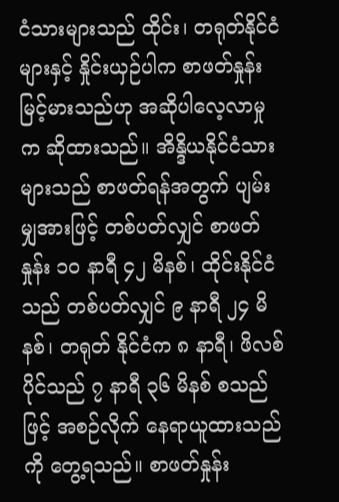ငံသားများသည် ထိုင်း၊ တရုတ်နိုင်ငံများနှင့် နှိုင်းယှဉ်ပါက စာဖတ်နှုန်းမြင့်မားသည်ဟု အဆိုပါလေ့လာမှုက ဆိုထားသည်။ အိန္ဒိယနိုင်ငံသားများသည် စာဖတ်ရန်အတွက် ပျမ်းမျှအားဖြင့် တစ်ပတ်လျှင် စာဖတ်နှုန်း ၁၀ နာရီ ၄၂ မိနစ်၊ ထိုင်းနိုင်ငံသည် တစ်ပတ်လျှင် ၉ နာရီ ၂၄ မိနစ်၊ တရုတ် နိုင်ငံက ၈ နာရီ၊ ဖိလစ်ပိုင်သည် ၇ နာရီ ၃၆ မိနစ် စသည်ဖြင့် အစဉ်လိုက် နေရာယူထားသည်ကို တွေ့ရသည်။ စာဖတ်နှုန်း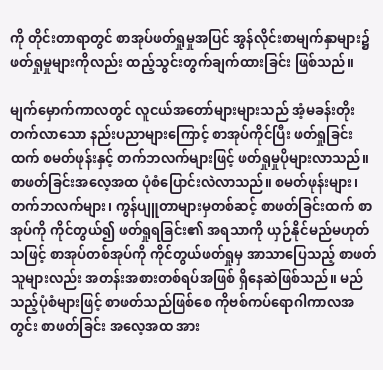ကို တိုင်းတာရာတွင် စာအုပ်ဖတ်ရှုမှုအပြင် အွန်လိုင်းစာမျက်နှာများ၌ ဖတ်ရှုမှုများကိုလည်း ထည့်သွင်းတွက်ချက်ထားခြင်း ဖြစ်သည်။

မျက်မှောက်ကာလတွင် လူငယ်အတော်များများသည် အံ့မခန်းတိုးတက်လာသော နည်းပညာများကြောင့် စာအုပ်ကိုင်ပြီး ဖတ်ရှုခြင်းထက် စမတ်ဖုန်းနှင့် တက်ဘလက်များဖြင့် ဖတ်ရှုမှုပိုများလာသည်။ စာဖတ်ခြင်းအလေ့အထ ပုံစံပြောင်းလဲလာသည်။ စမတ်ဖုန်းများ၊ တက်ဘလက်များ၊ ကွန်ပျူတာများမှတစ်ဆင့် စာဖတ်ခြင်းထက် စာအုပ်ကို ကိုင်တွယ်၍ ဖတ်ရှုရခြင်း၏ အရသာကို ယှဉ်နိုင်မည်မဟုတ်သဖြင့် စာအုပ်တစ်အုပ်ကို ကိုင်တွယ်ဖတ်ရှုမှ အာသာပြေသည့် စာဖတ်သူများလည်း အတန်းအစားတစ်ရပ်အဖြစ် ရှိနေဆဲဖြစ်သည်။ မည်သည့်ပုံစံများဖြင့် စာဖတ်သည်ဖြစ်စေ ကိုဗစ်ကပ်ရောဂါကာလအတွင်း စာဖတ်ခြင်း အလေ့အထ အား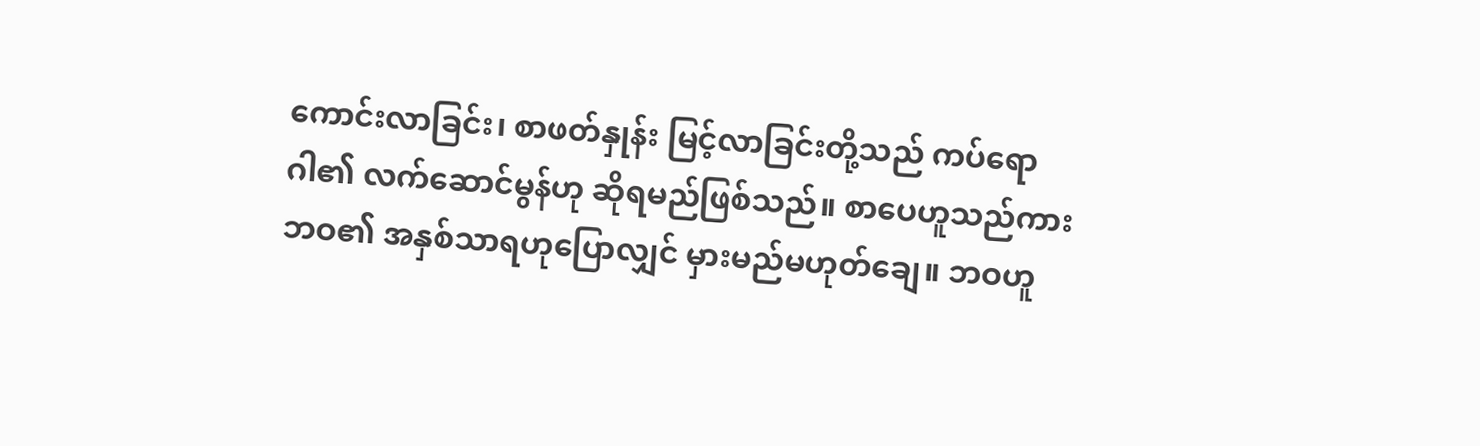ကောင်းလာခြင်း၊ စာဖတ်နှုန်း မြင့်လာခြင်းတို့သည် ကပ်ရောဂါ၏ လက်ဆောင်မွန်ဟု ဆိုရမည်ဖြစ်သည်။ စာပေဟူသည်ကား ဘဝ၏ အနှစ်သာရဟုပြောလျှင် မှားမည်မဟုတ်ချေ။ ဘဝဟူ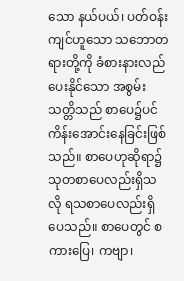သော နယ်ပယ်၊ ပတ်ဝန်းကျင်ဟူသော သဘောတရားတို့ကို ခံစားနားလည်ပေးနိုင်သော အစွမ်းသတ္တိသည် စာပေ၌ပင် ကိန်းအောင်းနေခြင်းဖြစ်သည်။ စာပေဟုဆိုရာ၌ သုတစာပေလည်းရှိသလို ရသစာပေလည်းရှိပေသည်။ စာပေတွင် စကားပြေ၊ ကဗျာ၊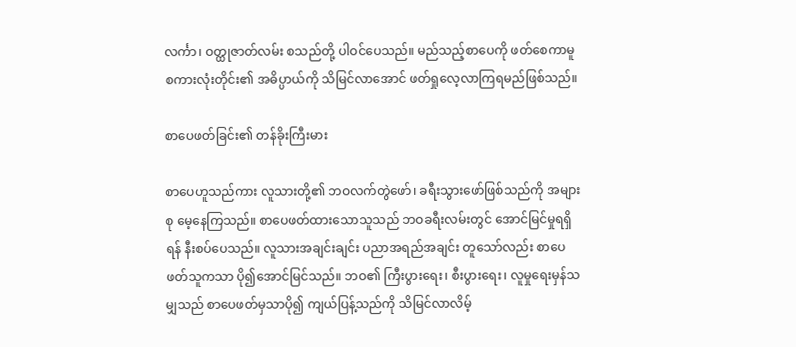လင်္ကာ၊ ဝတ္ထုဇာတ်လမ်း စသည်တို့ ပါဝင်ပေသည်။ မည်သည့်စာပေကို ဖတ်စေကာမူ စကားလုံးတိုင်း၏ အဓိပ္ပာယ်ကို သိမြင်လာအောင် ဖတ်ရှုလေ့လာကြရမည်ဖြစ်သည်။

စာပေဖတ်ခြင်း၏ တန်ခိုးကြီးမား

စာပေဟူသည်ကား လူသားတို့၏ ဘဝလက်တွဲဖော်၊ ခရီးသွားဖော်ဖြစ်သည်ကို အများစု မေ့နေကြသည်။ စာပေဖတ်ထားသောသူသည် ဘဝခရီးလမ်းတွင် အောင်မြင်မှုရရှိရန် နီးစပ်ပေသည်။ လူသားအချင်းချင်း ပညာအရည်အချင်း တူသော်လည်း စာပေဖတ်သူကသာ ပို၍အောင်မြင်သည်။ ဘဝ၏ ကြီးပွားရေး၊ စီးပွားရေး၊ လူမှုရေးမှန်သမျှသည် စာပေဖတ်မှသာပို၍ ကျယ်ပြန့်သည်ကို သိမြင်လာလိမ့်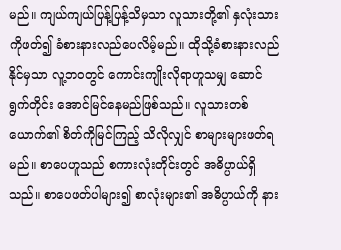မည်။ ကျယ်ကျယ်ပြန့်ပြန့်သိမှသာ လူသားတို့၏ နှလုံးသားကိုဖတ်၍ ခံစားနားလည်ပေလိမ့်မည်။ ထိုသို့ခံစားနားလည်နိုင်မှသာ လူ့ဘဝတွင် ကောင်းကျိုးလိုရာဟူသမျှ ဆောင်ရွက်တိုင်း အောင်မြင်နေမည်ဖြစ်သည်။ လူသားတစ်ယောက်၏ စိတ်ကိုမြင်ကြည့် သိလိုလျှင် စာများများဖတ်ရမည်။ စာပေဟူသည် စကားလုံးတိုင်းတွင် အဓိပ္ပာယ်ရှိသည်။ စာပေဖတ်ပါများ၍ စာလုံးများ၏ အဓိပ္ပာယ်ကို နား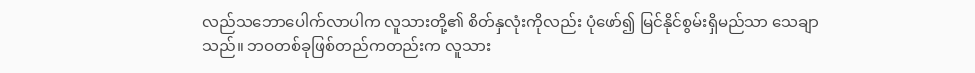လည်သဘောပေါက်လာပါက လူသားတို့၏ စိတ်နှလုံးကိုလည်း ပုံဖော်၍ မြင်နိုင်စွမ်းရှိမည်သာ သေချာသည်။ ဘဝတစ်ခုဖြစ်တည်ကတည်းက လူသား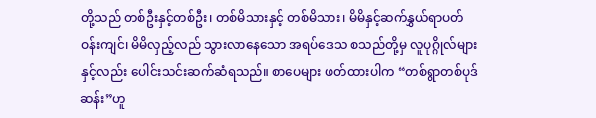တို့သည် တစ်ဦးနှင့်တစ်ဦး၊ တစ်မိသားနှင့် တစ်မိသား၊ မိမိနှင့်ဆက်နွှယ်ရာပတ်ဝန်းကျင်၊ မိမိလှည့်လည် သွားလာနေသော အရပ်ဒေသ စသည်တို့မှ လူပုဂ္ဂိုလ်များနှင့်လည်း ပေါင်းသင်းဆက်ဆံရသည်။ စာပေများ ဖတ်ထားပါက “တစ်ရွာတစ်ပုဒ်ဆန်း”ဟူ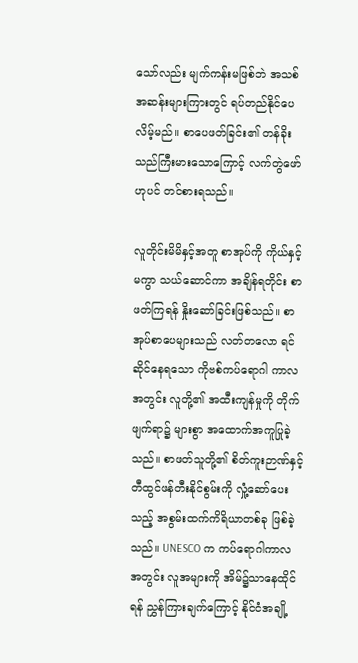သော်လည်း မျက်ကန်းမဖြစ်ဘဲ အသစ်အဆန်းများကြားတွင် ရပ်တည်နိုင်ပေလိမ့်မည်။ စာပေဖတ်ခြင်း၏ တန်ခိုးသည်ကြီးမားသောကြောင့် လက်တွဲဖော်ဟုပင် တင်စားရသည်။

လူတိုင်းမိမိနှင့်အတူ စာအုပ်ကို ကိုယ်နှင့်မကွာ သယ်ဆောင်ကာ အချိန်ရတိုင်း စာဖတ်ကြရန် နှိုးဆော်ခြင်းဖြစ်သည်။ စာအုပ်စာပေများသည် လတ်တလော ရင်ဆိုင်နေရသော ကိုဗစ်ကပ်ရောဂါ ကာလအတွင်း လူတို့၏ အထီးကျန်မှုကို တိုက်ဖျက်ရာ၌ များစွာ အထောက်အကူပြုခဲ့သည်။ စာဖတ်သူတို့၏ စိတ်ကူးဉာဏ်နှင့် တီထွင်ဖန်တီးနိုင်စွမ်းကို လှုံ့ဆော်ပေးသည့် အစွမ်းထက်ကိရိယာတစ်ခု ဖြစ်ခဲ့သည်။ UNESCO က ကပ်ရောဂါကာလအတွင်း လူအများကို အိမ်၌သာနေထိုင်ရန် ညွှန်ကြားချက်ကြောင့် နိုင်ငံအချို့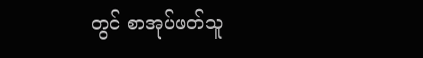တွင် စာအုပ်ဖတ်သူ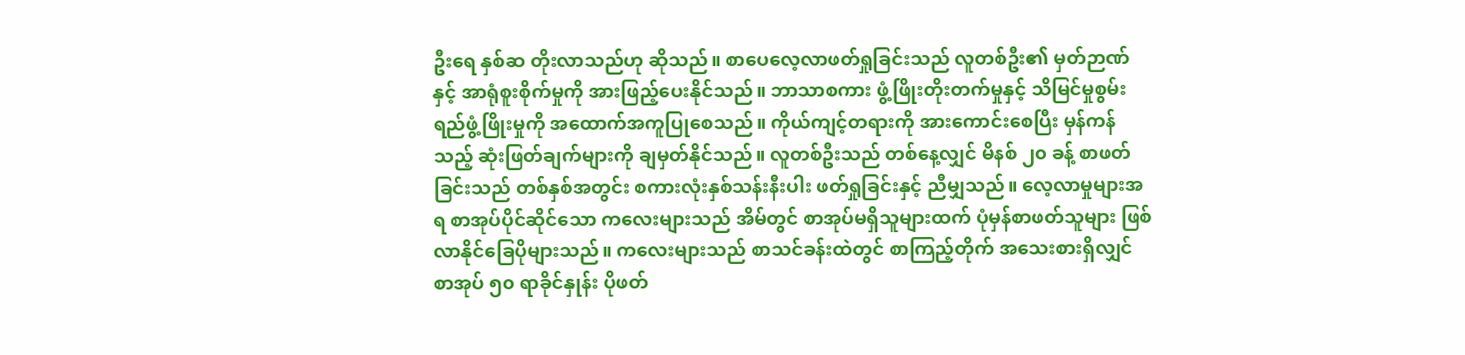ဦးရေ နှစ်ဆ တိုးလာသည်ဟု ဆိုသည်။ စာပေလေ့လာဖတ်ရှုခြင်းသည် လူတစ်ဦး၏ မှတ်ဉာဏ်နှင့် အာရုံစူးစိုက်မှုကို အားဖြည့်ပေးနိုင်သည်။ ဘာသာစကား ဖွံ့ဖြိုးတိုးတက်မှုနှင့် သိမြင်မှုစွမ်းရည်ဖွံ့ဖြိုးမှုကို အထောက်အကူပြုစေသည်။ ကိုယ်ကျင့်တရားကို အားကောင်းစေပြီး မှန်ကန်သည့် ဆုံးဖြတ်ချက်များကို ချမှတ်နိုင်သည်။ လူတစ်ဦးသည် တစ်နေ့လျှင် မိနစ် ၂၀ ခန့် စာဖတ်ခြင်းသည် တစ်နှစ်အတွင်း စကားလုံးနှစ်သန်းနီးပါး ဖတ်ရှုခြင်းနှင့် ညီမျှသည်။ လေ့လာမှုများအရ စာအုပ်ပိုင်ဆိုင်သော ကလေးများသည် အိမ်တွင် စာအုပ်မရှိသူများထက် ပုံမှန်စာဖတ်သူများ ဖြစ်လာနိုင်ခြေပိုများသည်။ ကလေးများသည် စာသင်ခန်းထဲတွင် စာကြည့်တိုက် အသေးစားရှိလျှင် စာအုပ် ၅၀ ရာခိုင်နှုန်း ပိုဖတ်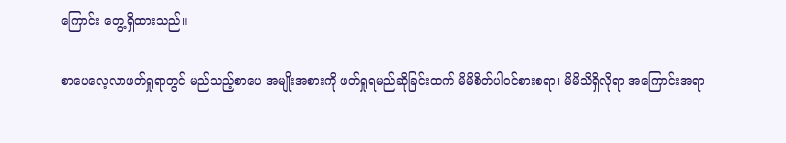ကြောင်း တွေ့ရှိထားသည်။

စာပေလေ့လာဖတ်ရှုရာတွင် မည်သည့်စာပေ အမျိုးအစားကို ဖတ်ရှုရမည်ဆိုခြင်းထက် မိမိစိတ်ပါဝင်စားစရာ၊ မိမိသိရှိလိုရာ အကြောင်းအရာ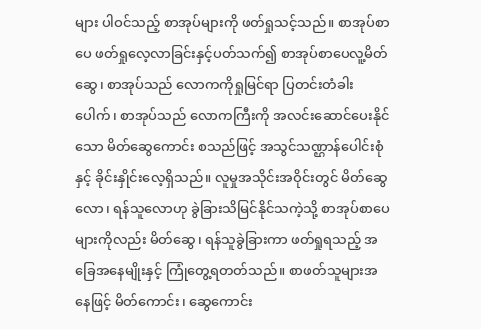များ ပါဝင်သည့် စာအုပ်များကို ဖတ်ရှုသင့်သည်။ စာအုပ်စာပေ ဖတ်ရှုလေ့လာခြင်းနှင့်ပတ်သက်၍ စာအုပ်စာပေလူ့မိတ်ဆွေ၊ စာအုပ်သည် လောကကိုရှုမြင်ရာ ပြတင်းတံခါးပေါက်၊ စာအုပ်သည် လောကကြီးကို အလင်းဆောင်ပေးနိုင်သော မိတ်ဆွေကောင်း စသည်ဖြင့် အသွင်သဏ္ဌာန်ပေါင်းစုံနှင့် ခိုင်းနှိုင်းလေ့ရှိသည်။ လူမှုအသိုင်းအဝိုင်းတွင် မိတ်ဆွေလော၊ ရန်သူလောဟု ခွဲခြားသိမြင်နိုင်သကဲ့သို့ စာအုပ်စာပေများကိုလည်း မိတ်ဆွေ၊ ရန်သူခွဲခြားကာ ဖတ်ရှုရသည့် အခြေအနေမျိုးနှင့် ကြုံတွေ့ရတတ်သည်။ စာဖတ်သူများအနေဖြင့် မိတ်ကောင်း၊ ဆွေကောင်း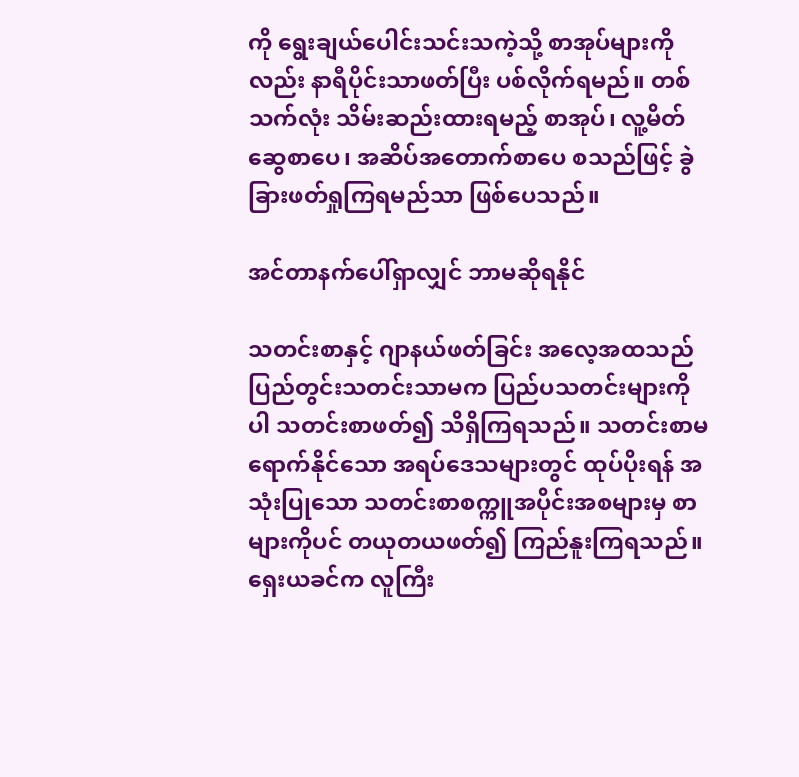ကို ရွေးချယ်ပေါင်းသင်းသကဲ့သို့ စာအုပ်များကိုလည်း နာရီပိုင်းသာဖတ်ပြီး ပစ်လိုက်ရမည်။ တစ်သက်လုံး သိမ်းဆည်းထားရမည့် စာအုပ်၊ လူ့မိတ်ဆွေစာပေ၊ အဆိပ်အတောက်စာပေ စသည်ဖြင့် ခွဲခြားဖတ်ရှုကြရမည်သာ ဖြစ်ပေသည်။

အင်တာနက်ပေါ်ရှာလျှင် ဘာမဆိုရနိုင်

သတင်းစာနှင့် ဂျာနယ်ဖတ်ခြင်း အလေ့အထသည် ပြည်တွင်းသတင်းသာမက ပြည်ပသတင်းများကိုပါ သတင်းစာဖတ်၍ သိရှိကြရသည်။ သတင်းစာမရောက်နိုင်သော အရပ်ဒေသများတွင် ထုပ်ပိုးရန် အသုံးပြုသော သတင်းစာစက္ကူအပိုင်းအစများမှ စာများကိုပင် တယုတယဖတ်၍ ကြည်နူးကြရသည်။ ရှေးယခင်က လူကြီး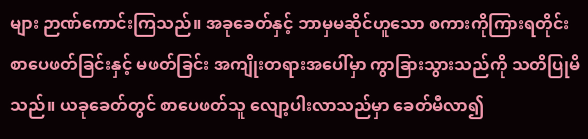များ ဉာဏ်ကောင်းကြသည်။ အခုခေတ်နှင့် ဘာမှမဆိုင်ဟူသော စကားကိုကြားရတိုင်း စာပေဖတ်ခြင်းနှင့် မဖတ်ခြင်း အကျိုးတရားအပေါ်မှာ ကွာခြားသွားသည်ကို သတိပြုမိသည်။ ယခုခေတ်တွင် စာပေဖတ်သူ လျော့ပါးလာသည်မှာ ခေတ်မီလာ၍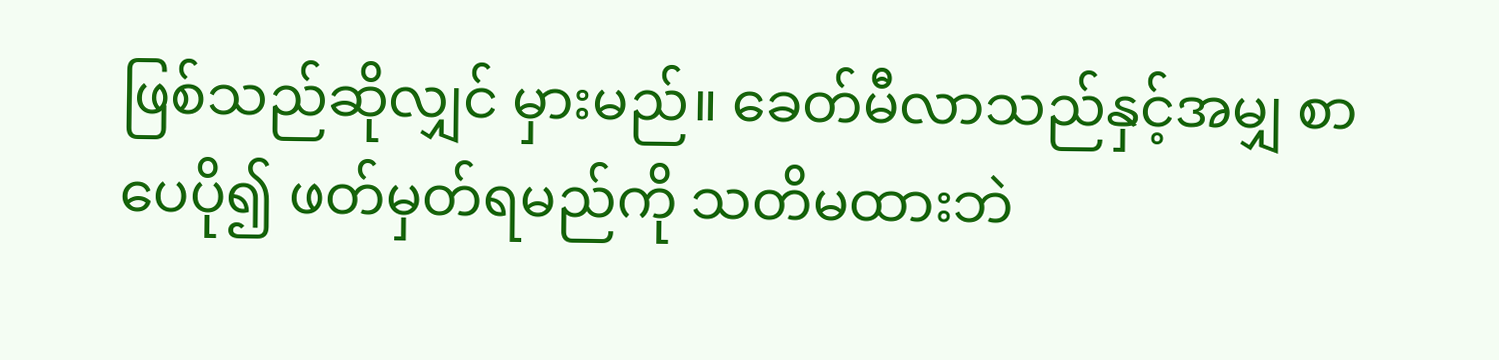ဖြစ်သည်ဆိုလျှင် မှားမည်။ ခေတ်မီလာသည်နှင့်အမျှ စာပေပို၍ ဖတ်မှတ်ရမည်ကို သတိမထားဘဲ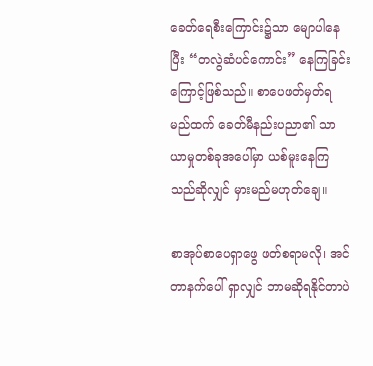ခေတ်ရေစီးကြောင်း၌သာ မျောပါနေပြီး “တလွဲဆံပင်ကောင်း” နေကြခြင်းကြောင့်ဖြစ်သည်။ စာပေဖတ်မှတ်ရမည်ထက် ခေတ်မီနည်းပညာ၏ သာယာမှုတစ်ခုအပေါ်မှာ ယစ်မူးနေကြသည်ဆိုလျှင် မှားမည်မဟုတ်ချေ။

စာအုပ်စာပေရှာဖွေ ဖတ်စရာမလို၊ အင်တာနက်ပေါ် ရှာလျှင် ဘာမဆိုရနိုင်တာပဲ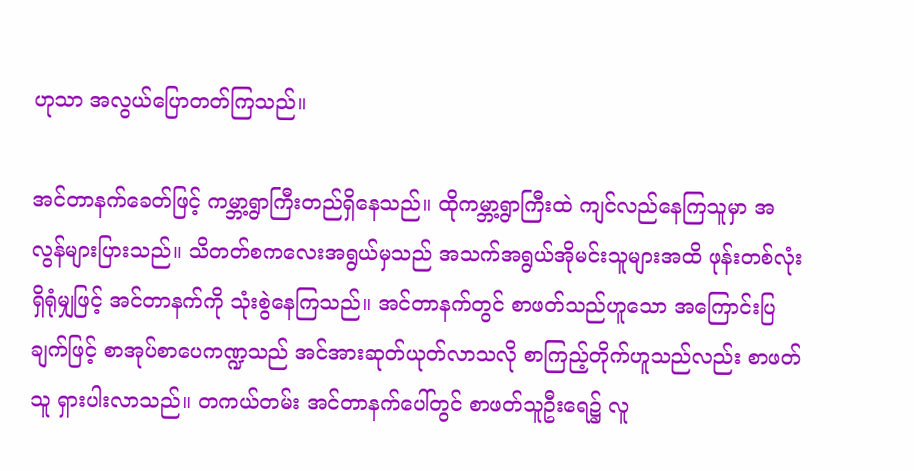ဟုသာ အလွယ်ပြောတတ်ကြသည်။

အင်တာနက်ခေတ်ဖြင့် ကမ္ဘာ့ရွာကြီးတည်ရှိနေသည်။ ထိုကမ္ဘာ့ရွာကြီးထဲ ကျင်လည်နေကြသူမှာ အလွန်များပြားသည်။ သိတတ်စကလေးအရွယ်မှသည် အသက်အရွယ်အိုမင်းသူများအထိ ဖုန်းတစ်လုံးရှိရုံမျှဖြင့် အင်တာနက်ကို သုံးစွဲနေကြသည်။ အင်တာနက်တွင် စာဖတ်သည်ဟူသော အကြောင်းပြချက်ဖြင့် စာအုပ်စာပေကဏ္ဍသည် အင်အားဆုတ်ယုတ်လာသလို စာကြည့်တိုက်ဟူသည်လည်း စာဖတ်သူ ရှားပါးလာသည်။ တကယ်တမ်း အင်တာနက်ပေါ်တွင် စာဖတ်သူဦးရေ၌ လူ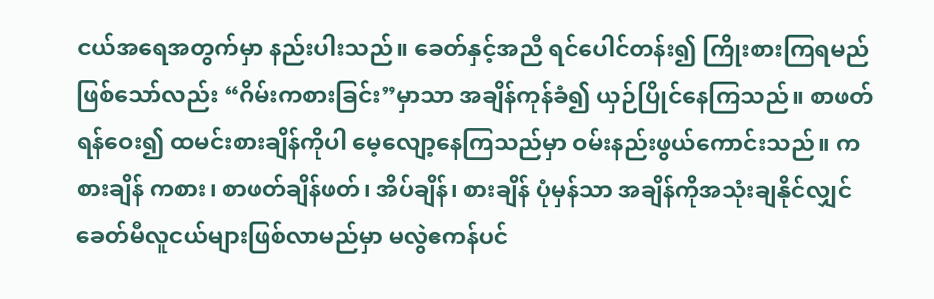ငယ်အရေအတွက်မှာ နည်းပါးသည်။ ခေတ်နှင့်အညီ ရင်ပေါင်တန်း၍ ကြိုးစားကြရမည် ဖြစ်သော်လည်း “ဂိမ်းကစားခြင်း”မှာသာ အချိန်ကုန်ခံ၍ ယှဉ်ပြိုင်နေကြသည်။ စာဖတ်ရန်ဝေး၍ ထမင်းစားချိန်ကိုပါ မေ့လျော့နေကြသည်မှာ ဝမ်းနည်းဖွယ်ကောင်းသည်။ ကစားချိန် ကစား၊ စာဖတ်ချိန်ဖတ်၊ အိပ်ချိန်၊ စားချိန် ပုံမှန်သာ အချိန်ကိုအသုံးချနိုင်လျှင် ခေတ်မီလူငယ်များဖြစ်လာမည်မှာ မလွဲဧကန်ပင်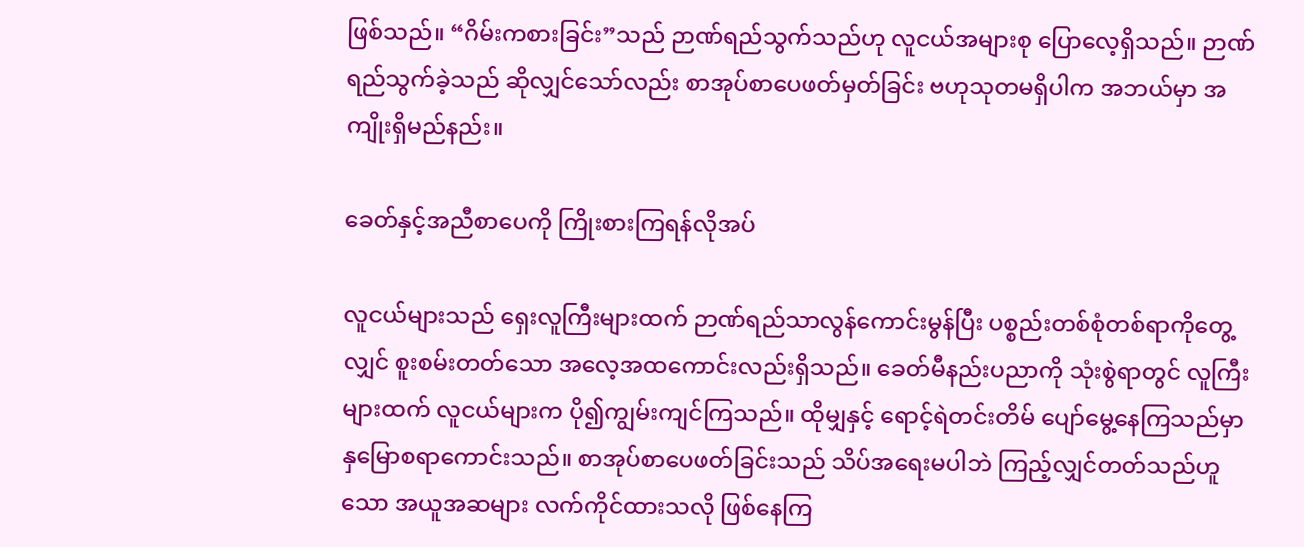ဖြစ်သည်။ “ဂိမ်းကစားခြင်း”သည် ဉာဏ်ရည်သွက်သည်ဟု လူငယ်အများစု ပြောလေ့ရှိသည်။ ဉာဏ်ရည်သွက်ခဲ့သည် ဆိုလျှင်သော်လည်း စာအုပ်စာပေဖတ်မှတ်ခြင်း ဗဟုသုတမရှိပါက အဘယ်မှာ အကျိုးရှိမည်နည်း။

ခေတ်နှင့်အညီစာပေကို ကြိုးစားကြရန်လိုအပ်

လူငယ်များသည် ရှေးလူကြီးများထက် ဉာဏ်ရည်သာလွန်ကောင်းမွန်ပြီး ပစ္စည်းတစ်စုံတစ်ရာကိုတွေ့လျှင် စူးစမ်းတတ်သော အလေ့အထကောင်းလည်းရှိသည်။ ခေတ်မီနည်းပညာကို သုံးစွဲရာတွင် လူကြီးများထက် လူငယ်များက ပို၍ကျွမ်းကျင်ကြသည်။ ထိုမျှနှင့် ရောင့်ရဲတင်းတိမ် ပျော်မွေ့နေကြသည်မှာ နှမြောစရာကောင်းသည်။ စာအုပ်စာပေဖတ်ခြင်းသည် သိပ်အရေးမပါဘဲ ကြည့်လျှင်တတ်သည်ဟူသော အယူအဆများ လက်ကိုင်ထားသလို ဖြစ်နေကြ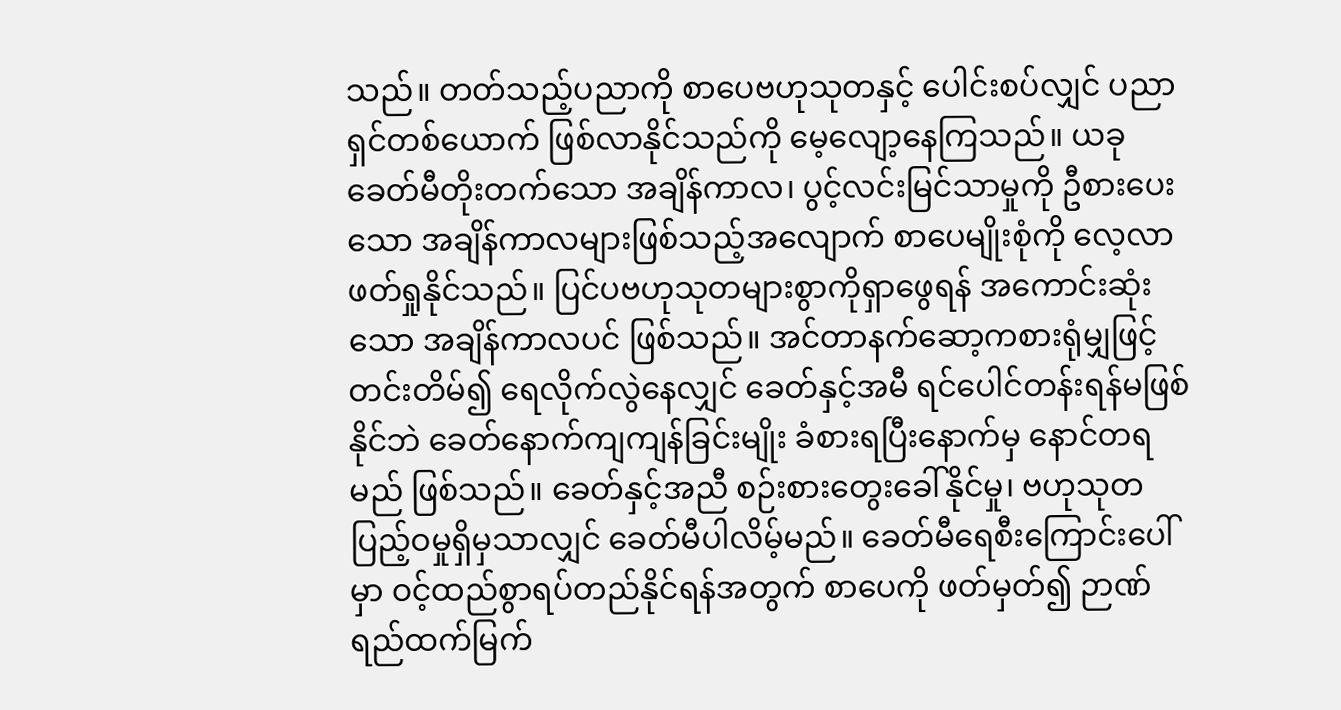သည်။ တတ်သည့်ပညာကို စာပေဗဟုသုတနှင့် ပေါင်းစပ်လျှင် ပညာရှင်တစ်ယောက် ဖြစ်လာနိုင်သည်ကို မေ့လျော့နေကြသည်။ ယခုခေတ်မီတိုးတက်သော အချိန်ကာလ၊ ပွင့်လင်းမြင်သာမှုကို ဦစားပေးသော အချိန်ကာလများဖြစ်သည့်အလျောက် စာပေမျိုးစုံကို လေ့လာဖတ်ရှုနိုင်သည်။ ပြင်ပဗဟုသုတများစွာကိုရှာဖွေရန် အကောင်းဆုံးသော အချိန်ကာလပင် ဖြစ်သည်။ အင်တာနက်ဆော့ကစားရုံမျှဖြင့် တင်းတိမ်၍ ရေလိုက်လွဲနေလျှင် ခေတ်နှင့်အမီ ရင်ပေါင်တန်းရန်မဖြစ်နိုင်ဘဲ ခေတ်နောက်ကျကျန်ခြင်းမျိုး ခံစားရပြီးနောက်မှ နောင်တရမည် ဖြစ်သည်။ ခေတ်နှင့်အညီ စဉ်းစားတွေးခေါ်နိုင်မှု၊ ဗဟုသုတ ပြည့်ဝမှုရှိမှသာလျှင် ခေတ်မီပါလိမ့်မည်။ ခေတ်မီရေစီးကြောင်းပေါ်မှာ ဝင့်ထည်စွာရပ်တည်နိုင်ရန်အတွက် စာပေကို ဖတ်မှတ်၍ ဉာဏ်ရည်ထက်မြက်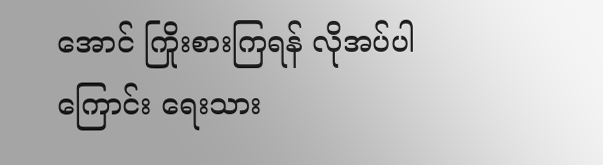အောင် ကြိုးစားကြရန် လိုအပ်ပါကြောင်း ရေးသား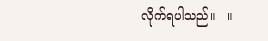လိုက်ရပါသည်။   ။